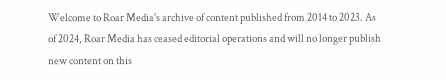Welcome to Roar Media's archive of content published from 2014 to 2023. As of 2024, Roar Media has ceased editorial operations and will no longer publish new content on this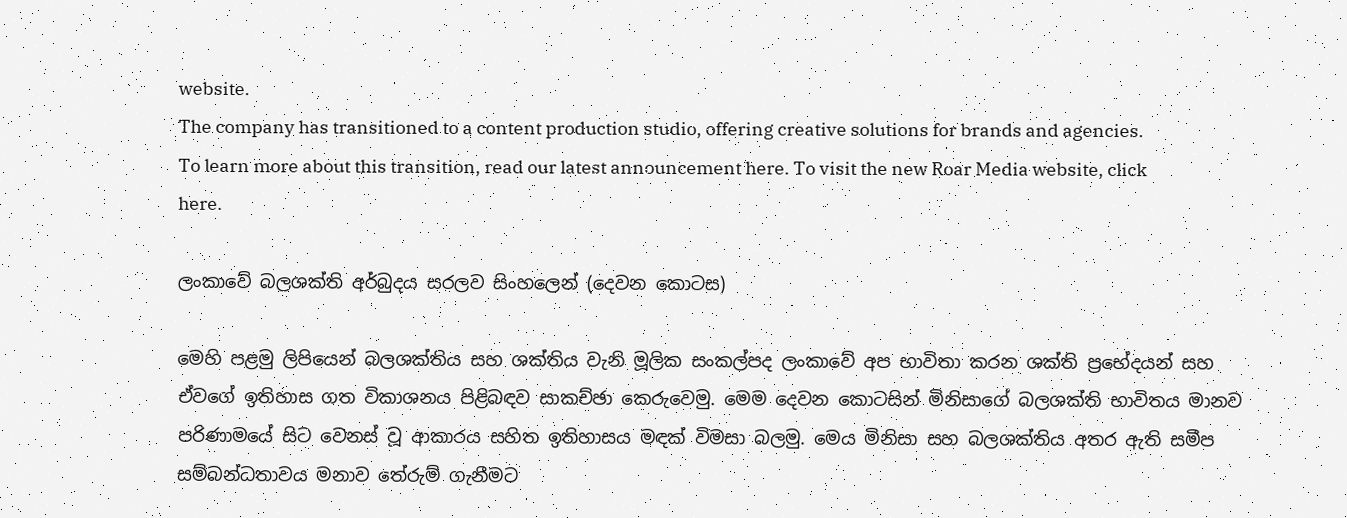website.
The company has transitioned to a content production studio, offering creative solutions for brands and agencies.
To learn more about this transition, read our latest announcement here. To visit the new Roar Media website, click here.

ලංකාවේ බලශක්ති අර්බුදය සරලව සිංහලෙන් (දෙවන කොටස)

මෙහි පළමු ලිපියෙන් බලශක්තිය සහ ශක්තිය වැනි මූලික සංකල්පද ලංකාවේ අප භාවිතා කරන ශක්ති ප්‍රභේදයන් සහ ඒවගේ ඉතිහාස ගත විකාශනය පිළිබඳව සාකච්ඡා කෙරුවෙමු. මෙම දෙවන කොටසින් මිනිසාගේ බලශක්ති භාවිතය මානව පරිණාමයේ සිට වෙනස් වූ ආකාරය සහිත ඉතිහාසය මඳක් විමසා බලමු. මෙය මිනිසා සහ බලශක්තිය අතර ඇති සමීප සම්බන්ධතාවය මනාව තේරුම් ගැනීමට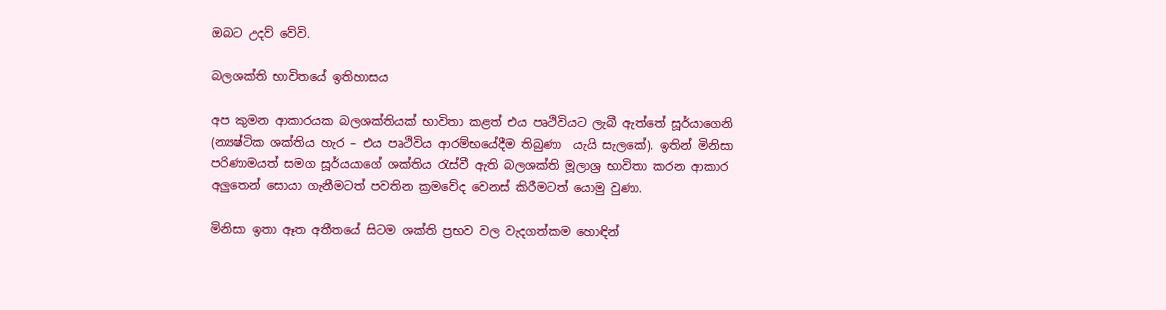ඔබට උදව් වේවි.

බලශක්ති භාවිතයේ ඉතිහාසය

අප කුමන ආකාරයක බලශක්තියක් භාවිතා කළත් එය පෘථිවියට ලැබී ඇත්තේ සූර්යාගෙනි (න්‍යෂ්ටික ශක්තිය හැර – එය පෘථිවිය ආරම්භයේදීම තිබුණා  යැයි සැලකේ). ඉතින් මිනිසා පරිණාමයත් සමග සූර්යයාගේ ශක්තිය රැස්වී ඇති බලශක්ති මූලාශ්‍ර භාවිතා කරන ආකාර අලුතෙන් සොයා ගැනීමටත් පවතින ක්‍රමවේද වෙනස් කිරීමටත් යොමු වුණා.

මිනිසා ඉතා ඈත අතීතයේ සිටම ශක්ති ප්‍රභව වල වැදගත්කම හොඳින්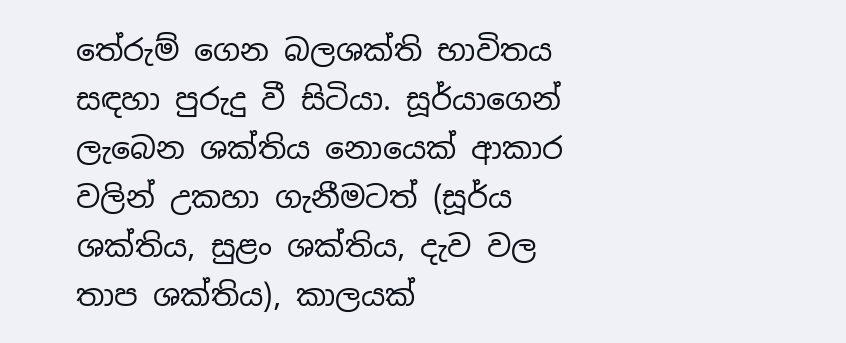තේරුම් ගෙන බලශක්ති භාවිතය සඳහා පුරුදු වී සිටියා. සූර්යාගෙන් ලැබෙන ශක්තිය නොයෙක් ආකාර වලින් උකහා ගැනීමටත් (සූර්ය ශක්තිය, සුළං ශක්තිය, දැව වල තාප ශක්තිය), කාලයක්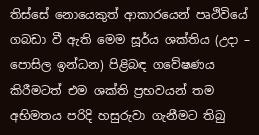තිස්සේ නොයෙකුත් ආකාරයෙන් පෘථිවියේ ගබඩා වී ඇති මෙම සූර්ය ශක්තිය (උදා – පොසිල ඉන්ධන) පිළිබඳ ගවේෂණය කිරීමටත් එම ශක්ති ප්‍රභවයන් තම අභිමතය පරිදි හසුරුවා ගැනීමට තිබු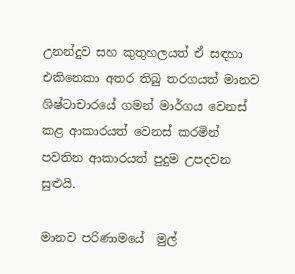උනන්දුව සහ කුතුහලයත් ඒ සඳහා එකිනෙකා අතර තිබු තරගයත් මානව ශිෂ්ටාචාරයේ ගමන් මාර්ගය වෙනස් කළ ආකාරයත් වෙනස් කරමින් පවතින ආකාරයත් පුදුම උපදවන සුළුයි.

මානව පරිණාමයේ  මුල්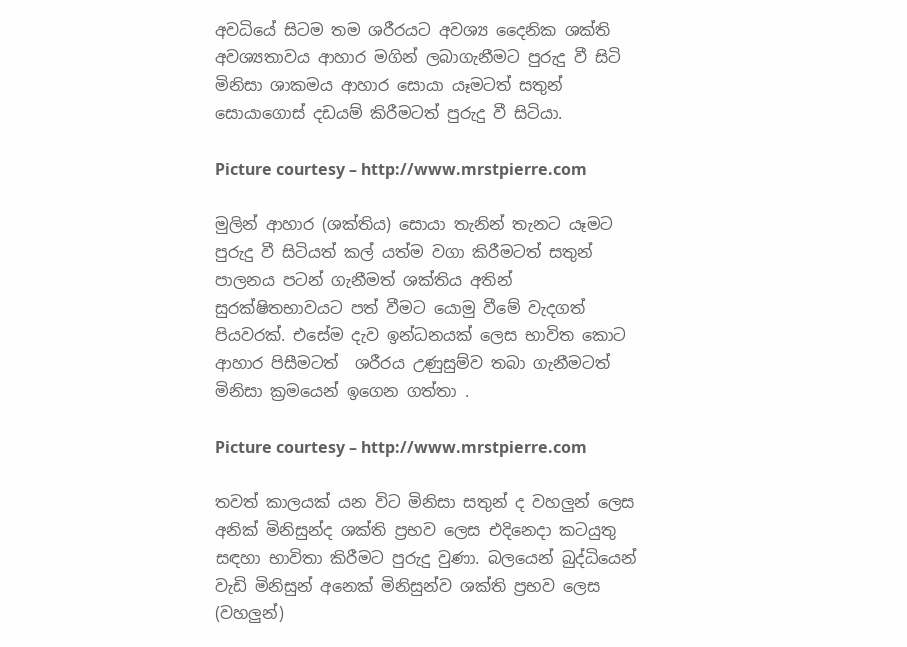අවධියේ සිටම තම ශරීරයට අවශ්‍ය දෛනික ශක්ති අවශ්‍යතාවය ආහාර මගින් ලබාගැනීමට පුරුදු වී සිටි මිනිසා ශාකමය ආහාර සොයා යෑමටත් සතුන් සොයාගොස් දඩයම් කිරීමටත් පුරුදු වී සිටියා.

Picture courtesy – http://www.mrstpierre.com

මුලින් ආහාර (ශක්තිය) සොයා තැනින් තැනට යෑමට පුරුදු වී සිටියත් කල් යත්ම වගා කිරීමටත් සතුන් පාලනය පටන් ගැනීමත් ශක්තිය අතින් සුරක්ෂිතභාවයට පත් වීමට යොමු වීමේ වැදගත් පියවරක්. එසේම දැව ඉන්ධනයක් ලෙස භාවිත කොට ආහාර පිසීමටත්  ශරීරය උණුසුම්ව තබා ගැනීමටත් මිනිසා ක්‍රමයෙන් ඉගෙන ගත්තා .

Picture courtesy – http://www.mrstpierre.com

තවත් කාලයක් යන විට මිනිසා සතුන් ද වහලුන් ලෙස අනික් මිනිසුන්ද ශක්ති ප්‍රභව ලෙස එදිනෙදා කටයුතු සඳහා භාවිතා කිරීමට පුරුදු වුණා. බලයෙන් බුද්ධියෙන් වැඩි මිනිසුන් අනෙක් මිනිසුන්ව ශක්ති ප්‍රභව ලෙස (වහලුන්)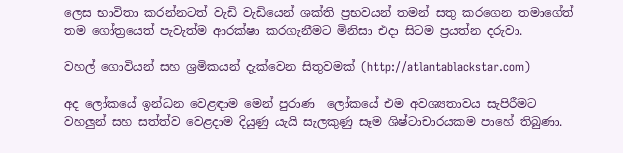ලෙස භාවිතා කරන්නටත් වැඩි වැඩියෙන් ශක්ති ප්‍රභවයන් තමන් සතු කරගෙන තමාගේත් තම ගෝත්‍රයෙත් පැවැත්ම ආරක්ෂා කරගැනීමට මිනිසා එදා සිටම ප්‍රයත්න දරුවා.

වහල් ගොවියන් සහ ශ්‍රමිකයන් දැක්වෙන සිතුවමක් (http://atlantablackstar.com)

අද ලෝකයේ ඉන්ධන වෙළඳාම මෙන් පුරාණ  ලෝකයේ එම අවශ්‍යතාවය සැපිරීමට වහලුන් සහ සත්ත්ව වෙළදාම දියුණු යැයි සැලකුණු සෑම ශිෂ්ටාචාරයකම පාහේ තිබුණා.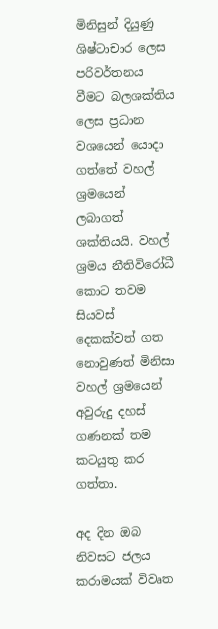මිනිසුන් දියුණු ශිෂ්ටාචාර ලෙස පරිවර්තනය වීමට බලශක්තිය ලෙස ප්‍රධාන වශයෙන් යොදා ගත්තේ වහල් ශ්‍රමයෙන් ලබාගත් ශක්තියයි. වහල් ශ්‍රමය නීතිවිරෝධී කොට තවම සියවස් දෙකක්වත් ගත නොවුණත් මිනිසා වහල් ශ්‍රමයෙන් අවුරුදු දහස් ගණනක් තම කටයුතු කර ගත්තා.

අද දින ඔබ නිවසට ජලය කරාමයක් විවෘත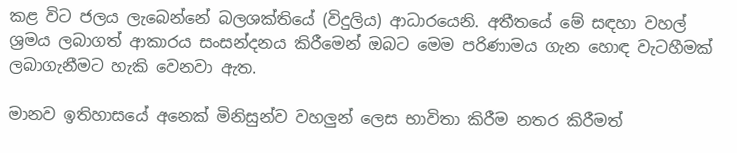කළ විට ජලය ලැබෙන්නේ බලශක්තියේ (විදුලිය) ආධාරයෙනි. අතීතයේ මේ සඳහා වහල් ශ්‍රමය ලබාගත් ආකාරය සංසන්දනය කිරීමෙන් ඔබට මෙම පරිණාමය ගැන හොඳ වැටහීමක් ලබාගැනීමට හැකි වෙනවා ඇත.

මානව ඉතිහාසයේ අනෙක් මිනිසුන්ව වහලුන් ලෙස භාවිතා කිරීම නතර කිරීමත්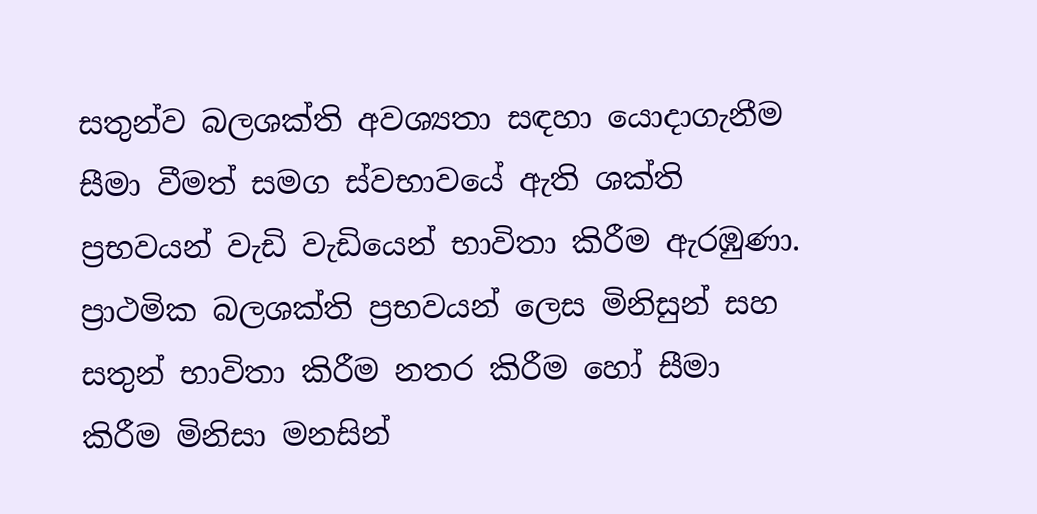සතුන්ව බලශක්ති අවශ්‍යතා සඳහා යොදාගැනීම සීමා වීමත් සමග ස්වභාවයේ ඇති ශක්ති ප්‍රභවයන් වැඩි වැඩියෙන් භාවිතා කිරීම ඇරඹුණා. ප්‍රාථමික බලශක්ති ප්‍රභවයන් ලෙස මිනිසුන් සහ සතුන් භාවිතා කිරීම නතර කිරීම හෝ සීමා කිරීම මිනිසා මනසින්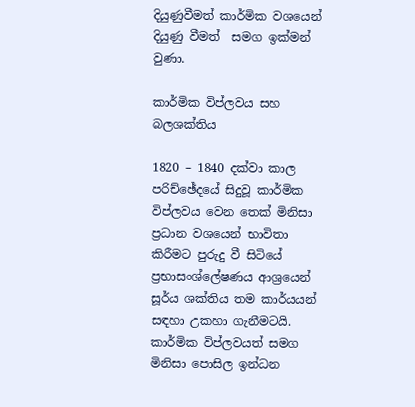දියුණුවීමත් කාර්මික වශයෙන් දියුණු වීමත්  සමග ඉක්මන් වුණා.

කාර්මික විප්ලවය සහ බලශක්තිය

1820 – 1840 දක්වා කාල පරිච්ඡේදයේ සිදුවූ කාර්මික විප්ලවය වෙන තෙක් මිනිසා ප්‍රධාන වශයෙන් භාවිතා කිරීමට පුරුදු වී සිටියේ ප්‍රභාසංශ්ලේෂණය ආශ්‍රයෙන් සූර්ය ශක්තිය තම කාර්යයන් සඳහා උකහා ගැනීමටයි. කාර්මික විප්ලවයත් සමග මිනිසා පොසිල ඉන්ධන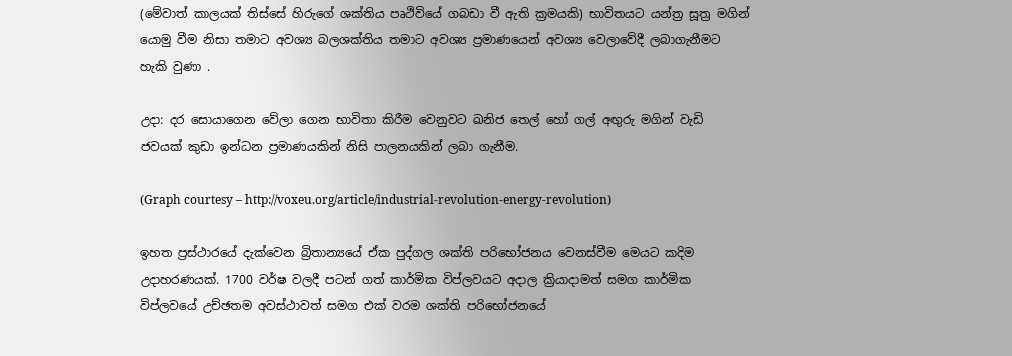(මේවාත් කාලයක් තිස්සේ හිරුගේ ශක්තිය පෘථිවියේ ගබඩා වී ඇති ක්‍රමයකි) භාවිතයට යන්ත්‍ර සූත්‍ර මගින් යොමු වීම නිසා තමාට අවශ්‍ය බලශක්තිය තමාට අවශ්‍ය ප්‍රමාණයෙන් අවශ්‍ය වෙලාවේදී ලබාගැනීමට හැකි වුණා .

උදා: දර සොයාගෙන වේලා ගෙන භාවිතා කිරීම වෙනුවට ඛනිජ තෙල් හෝ ගල් අඟුරු මගින් වැඩි ජවයක් කුඩා ඉන්ධන ප්‍රමාණයකින් නිසි පාලනයකින් ලබා ගැනීම.

(Graph courtesy – http://voxeu.org/article/industrial-revolution-energy-revolution)

ඉහත ප්‍රස්ථාරයේ දැක්වෙන බ්‍රිතාන්‍යයේ ඒක පුද්ගල ශක්ති පරිභෝජනය වෙනස්වීම මෙයට කදිම උදාහරණයක්. 1700 වර්ෂ වලදී පටන් ගත් කාර්මික විප්ලවයට අදාල ක්‍රියාදාමත් සමග කාර්මික විප්ලවයේ උච්ඡතම අවස්ථාවත් සමග එක් වරම ශක්ති පරිභෝජනයේ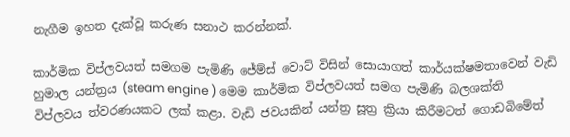නැගීම ඉහත දැක්වූ කරුණ සනාථ කරන්නක්.

කාර්මික විප්ලවයත් සමගම පැමිණි ජේම්ස් වොට් විසින් සොයාගත් කාර්යක්ෂමතාවෙන් වැඩි හුමාල යන්ත්‍රය (steam engine ) මෙම කාර්මික විප්ලවයත් සමග පැමිණි බලශක්ති විප්ලවය ත්වරණයකට ලක් කළා. වැඩි ජවයකින් යන්ත්‍ර සූත්‍ර ක්‍රියා කිරීමටත් ගොඩබිමේත්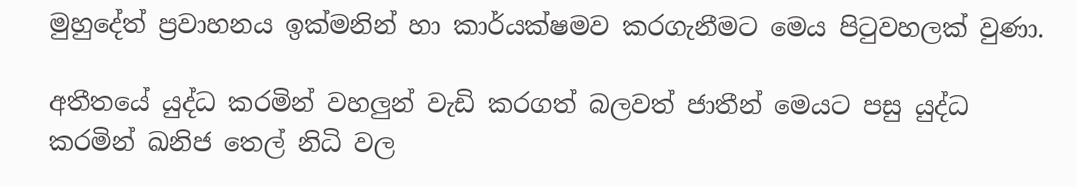මුහුදේත් ප්‍රවාහනය ඉක්මනින් හා කාර්යක්ෂමව කරගැනීමට මෙය පිටුවහලක් වුණා.

අතීතයේ යුද්ධ කරමින් වහලුන් වැඩි කරගත් බලවත් ජාතීන් මෙයට පසු යුද්ධ කරමින් ඛනිජ තෙල් නිධි වල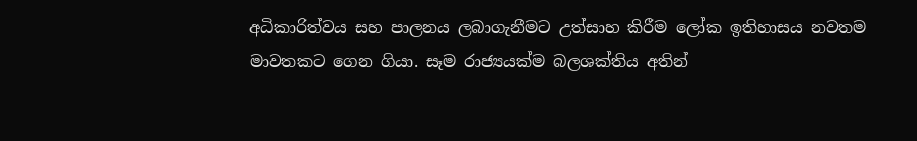අධිකාරිත්වය සහ පාලනය ලබාගැනීමට උත්සාහ කිරීම ලෝක ඉතිහාසය නවතම මාවතකට ගෙන ගියා. සෑම රාජ්‍යයක්ම බලශක්තිය අතින්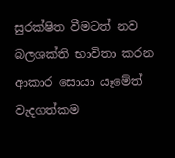සුරක්ෂිත වීමටත් නව බලශක්ති භාවිතා කරන ආකාර සොයා යෑමේත් වැදගත්කම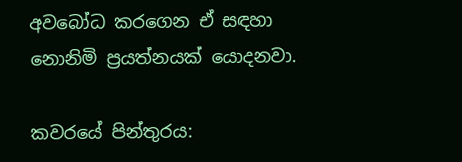අවබෝධ කරගෙන ඒ සඳහා නොනිමි ප්‍රයත්නයක් යොදනවා.

කවරයේ පින්තුරය: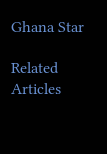Ghana Star

Related Articles